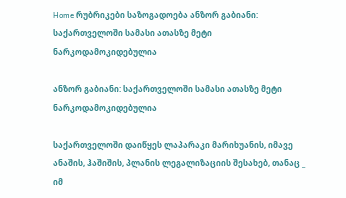Home რუბრიკები საზოგადოება ანზორ გაბიანი: საქართველოში სამასი ათასზე მეტი ნარკოდამოკიდებულია

ანზორ გაბიანი: საქართველოში სამასი ათასზე მეტი ნარკოდამოკიდებულია

საქართველოში დაიწყეს ლაპარაკი მარიხუანის, იმავე ანაშის, ჰაშიშის, პლანის ლეგალიზაციის შესახებ, თანაც _ იმ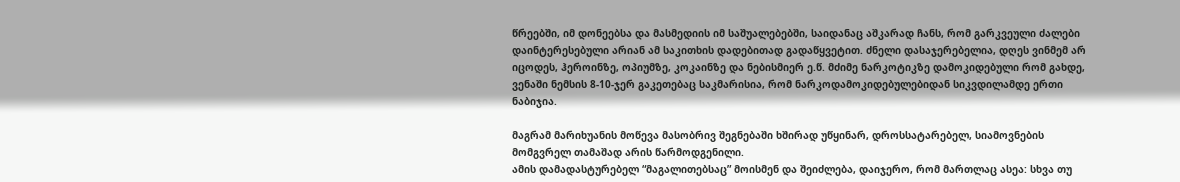წრეებში, იმ დონეებსა და მასმედიის იმ საშუალებებში, საიდანაც აშკარად ჩანს, რომ გარკვეული ძალები დაინტერესებული არიან ამ საკითხის დადებითად გადაწყვეტით. ძნელი დასაჯერებელია, დღეს ვინმემ არ იცოდეს, ჰეროინზე, ოპიუმზე, კოკაინზე და ნებისმიერ ე.წ. მძიმე ნარკოტიკზე დამოკიდებული რომ გახდე, ვენაში ნემსის 8-10-ჯერ გაკეთებაც საკმარისია, რომ ნარკოდამოკიდებულებიდან სიკვდილამდე ერთი ნაბიჯია.

მაგრამ მარიხუანის მოწევა მასობრივ შეგნებაში ხშირად უწყინარ, დროსსატარებელ, სიამოვნების მომგვრელ თამაშად არის წარმოდგენილი.
ამის დამადასტურებელ “მაგალითებსაც” მოისმენ და შეიძლება, დაიჯერო, რომ მართლაც ასეა: სხვა თუ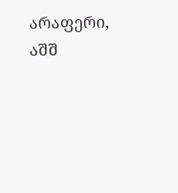არაფერი, აშშ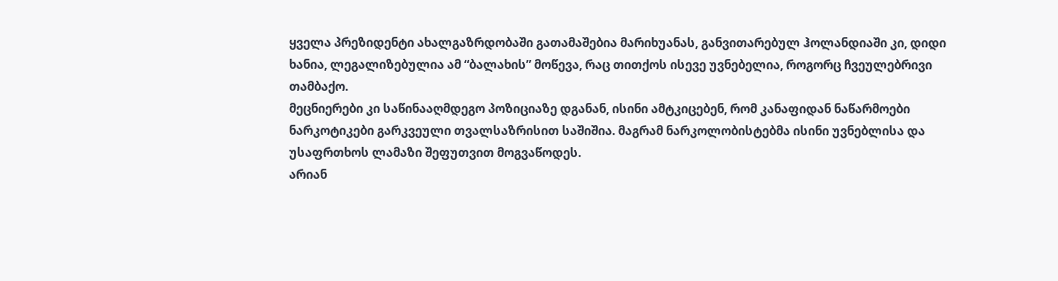ყველა პრეზიდენტი ახალგაზრდობაში გათამაშებია მარიხუანას, განვითარებულ ჰოლანდიაში კი, დიდი ხანია, ლეგალიზებულია ამ “ბალახის” მოწევა, რაც თითქოს ისევე უვნებელია, როგორც ჩვეულებრივი თამბაქო.
მეცნიერები კი საწინააღმდეგო პოზიციაზე დგანან, ისინი ამტკიცებენ, რომ კანაფიდან ნაწარმოები ნარკოტიკები გარკვეული თვალსაზრისით საშიშია. მაგრამ ნარკოლობისტებმა ისინი უვნებლისა და უსაფრთხოს ლამაზი შეფუთვით მოგვაწოდეს.
არიან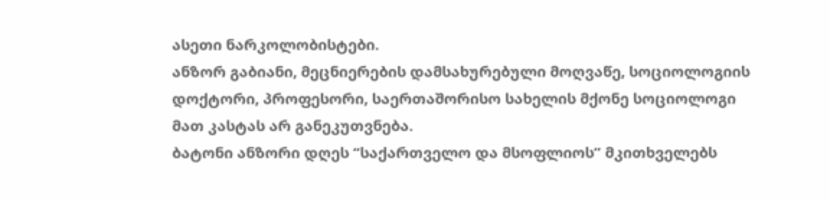ასეთი ნარკოლობისტები.
ანზორ გაბიანი, მეცნიერების დამსახურებული მოღვაწე, სოციოლოგიის დოქტორი, პროფესორი, საერთაშორისო სახელის მქონე სოციოლოგი მათ კასტას არ განეკუთვნება.
ბატონი ანზორი დღეს “საქართველო და მსოფლიოს” მკითხველებს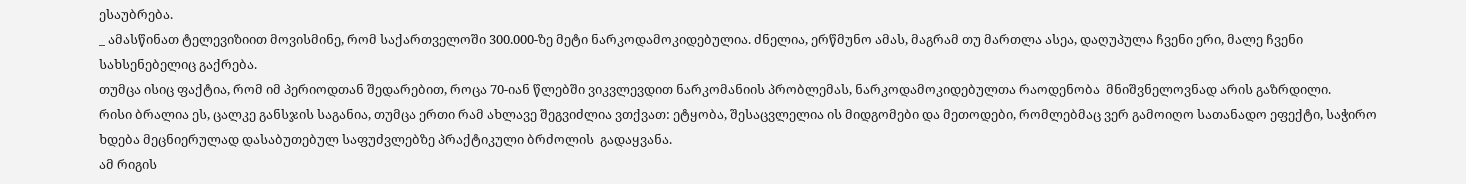ესაუბრება.
_ ამასწინათ ტელევიზიით მოვისმინე, რომ საქართველოში 300.000-ზე მეტი ნარკოდამოკიდებულია. ძნელია, ერწმუნო ამას, მაგრამ თუ მართლა ასეა, დაღუპულა ჩვენი ერი, მალე ჩვენი სახსენებელიც გაქრება.
თუმცა ისიც ფაქტია, რომ იმ პერიოდთან შედარებით, როცა 70-იან წლებში ვიკვლევდით ნარკომანიის პრობლემას, ნარკოდამოკიდებულთა რაოდენობა  მნიშვნელოვნად არის გაზრდილი.
რისი ბრალია ეს, ცალკე განსჯის საგანია, თუმცა ერთი რამ ახლავე შეგვიძლია ვთქვათ: ეტყობა, შესაცვლელია ის მიდგომები და მეთოდები, რომლებმაც ვერ გამოიღო სათანადო ეფექტი, საჭირო ხდება მეცნიერულად დასაბუთებულ საფუძვლებზე პრაქტიკული ბრძოლის  გადაყვანა.
ამ რიგის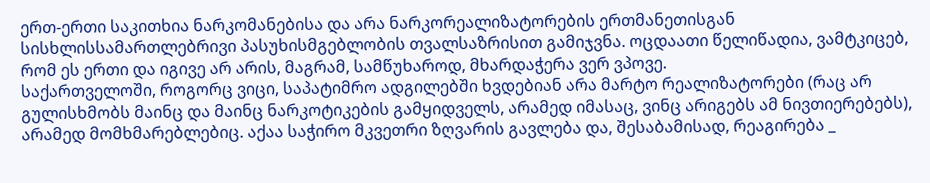ერთ-ერთი საკითხია ნარკომანებისა და არა ნარკორეალიზატორების ერთმანეთისგან სისხლისსამართლებრივი პასუხისმგებლობის თვალსაზრისით გამიჯვნა. ოცდაათი წელიწადია, ვამტკიცებ, რომ ეს ერთი და იგივე არ არის, მაგრამ, სამწუხაროდ, მხარდაჭერა ვერ ვპოვე.
საქართველოში, როგორც ვიცი, საპატიმრო ადგილებში ხვდებიან არა მარტო რეალიზატორები (რაც არ გულისხმობს მაინც და მაინც ნარკოტიკების გამყიდველს, არამედ იმასაც, ვინც არიგებს ამ ნივთიერებებს), არამედ მომხმარებლებიც. აქაა საჭირო მკვეთრი ზღვარის გავლება და, შესაბამისად, რეაგირება _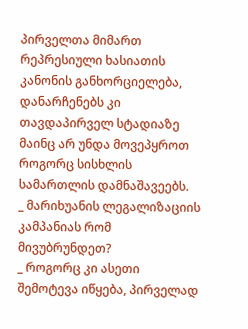პირველთა მიმართ რეპრესიული ხასიათის კანონის განხორციელება, დანარჩენებს კი თავდაპირველ სტადიაზე მაინც არ უნდა მოვეპყროთ როგორც სისხლის სამართლის დამნაშავეებს.
_ მარიხუანის ლეგალიზაციის კამპანიას რომ მივუბრუნდეთ?
_ როგორც კი ასეთი შემოტევა იწყება, პირველად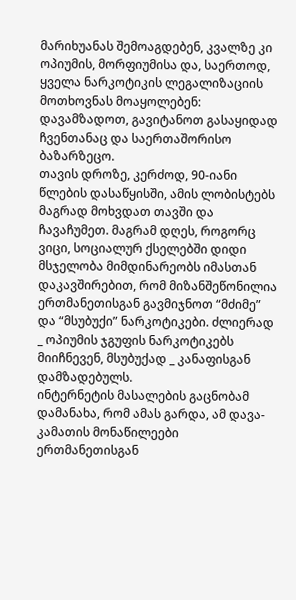მარიხუანას შემოაგდებენ, კვალზე კი ოპიუმის, მორფიუმისა და, საერთოდ, ყველა ნარკოტიკის ლეგალიზაციის მოთხოვნას მოაყოლებენ: დავამზადოთ, გავიტანოთ გასაყიდად ჩვენთანაც და საერთაშორისო ბაზარზეცო.
თავის დროზე, კერძოდ, 90-იანი წლების დასაწყისში, ამის ლობისტებს მაგრად მოხვდათ თავში და ჩავაჩუმეთ. მაგრამ დღეს, როგორც ვიცი, სოციალურ ქსელებში დიდი მსჯელობა მიმდინარეობს იმასთან დაკავშირებით, რომ მიზანშეწონილია ერთმანეთისგან გავმიჯნოთ “მძიმე” და “მსუბუქი” ნარკოტიკები. ძლიერად _ ოპიუმის ჯგუფის ნარკოტიკებს მიიჩნევენ, მსუბუქად _ კანაფისგან დამზადებულს.
ინტერნეტის მასალების გაცნობამ დამანახა, რომ ამას გარდა, ამ დავა-კამათის მონაწილეები ერთმანეთისგან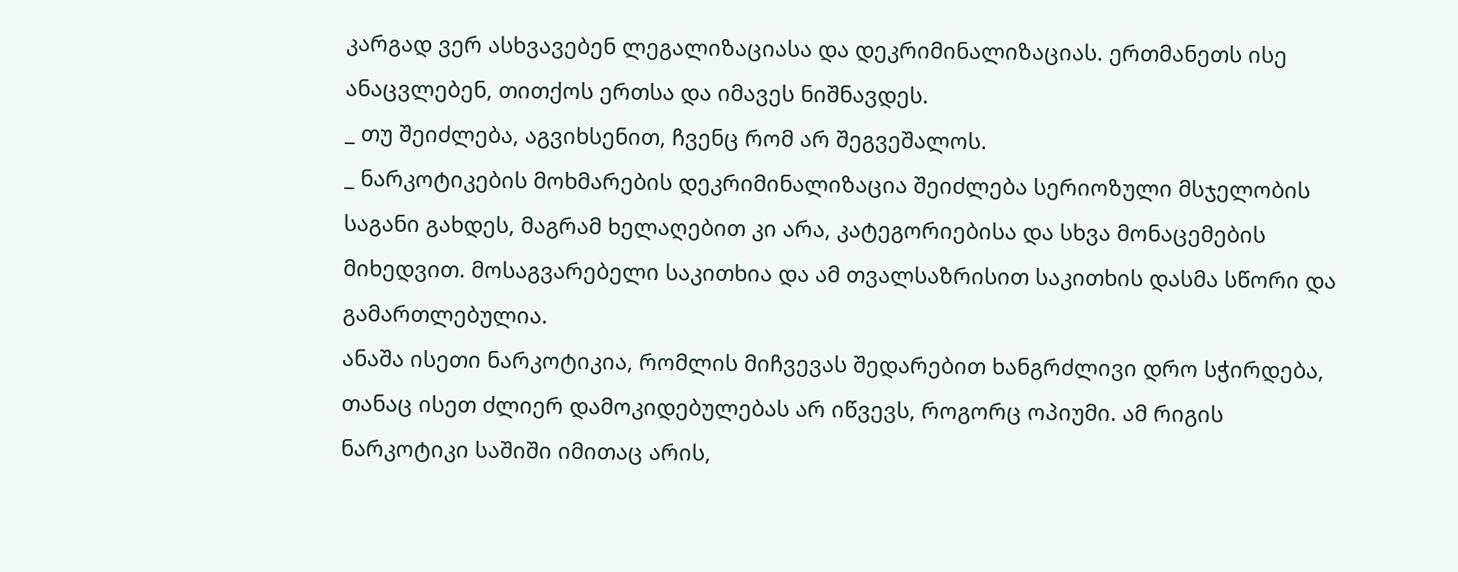კარგად ვერ ასხვავებენ ლეგალიზაციასა და დეკრიმინალიზაციას. ერთმანეთს ისე ანაცვლებენ, თითქოს ერთსა და იმავეს ნიშნავდეს.
_ თუ შეიძლება, აგვიხსენით, ჩვენც რომ არ შეგვეშალოს.
_ ნარკოტიკების მოხმარების დეკრიმინალიზაცია შეიძლება სერიოზული მსჯელობის საგანი გახდეს, მაგრამ ხელაღებით კი არა, კატეგორიებისა და სხვა მონაცემების მიხედვით. მოსაგვარებელი საკითხია და ამ თვალსაზრისით საკითხის დასმა სწორი და გამართლებულია.
ანაშა ისეთი ნარკოტიკია, რომლის მიჩვევას შედარებით ხანგრძლივი დრო სჭირდება, თანაც ისეთ ძლიერ დამოკიდებულებას არ იწვევს, როგორც ოპიუმი. ამ რიგის ნარკოტიკი საშიში იმითაც არის,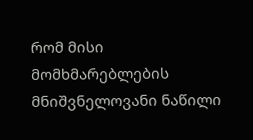რომ მისი მომხმარებლების მნიშვნელოვანი ნაწილი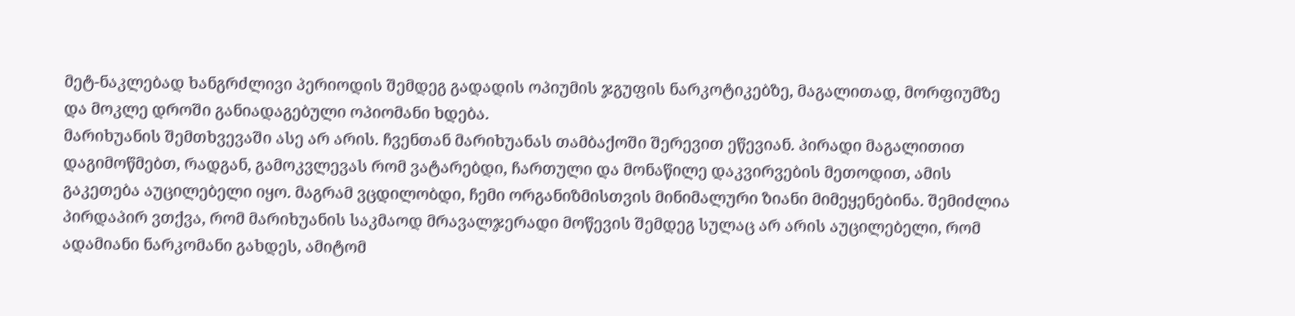მეტ-ნაკლებად ხანგრძლივი პერიოდის შემდეგ გადადის ოპიუმის ჯგუფის ნარკოტიკებზე, მაგალითად, მორფიუმზე და მოკლე დროში განიადაგებული ოპიომანი ხდება.
მარიხუანის შემთხვევაში ასე არ არის. ჩვენთან მარიხუანას თამბაქოში შერევით ეწევიან. პირადი მაგალითით დაგიმოწმებთ, რადგან, გამოკვლევას რომ ვატარებდი, ჩართული და მონაწილე დაკვირვების მეთოდით, ამის გაკეთება აუცილებელი იყო. მაგრამ ვცდილობდი, ჩემი ორგანიზმისთვის მინიმალური ზიანი მიმეყენებინა. შემიძლია პირდაპირ ვთქვა, რომ მარიხუანის საკმაოდ მრავალჯერადი მოწევის შემდეგ სულაც არ არის აუცილებელი, რომ ადამიანი ნარკომანი გახდეს, ამიტომ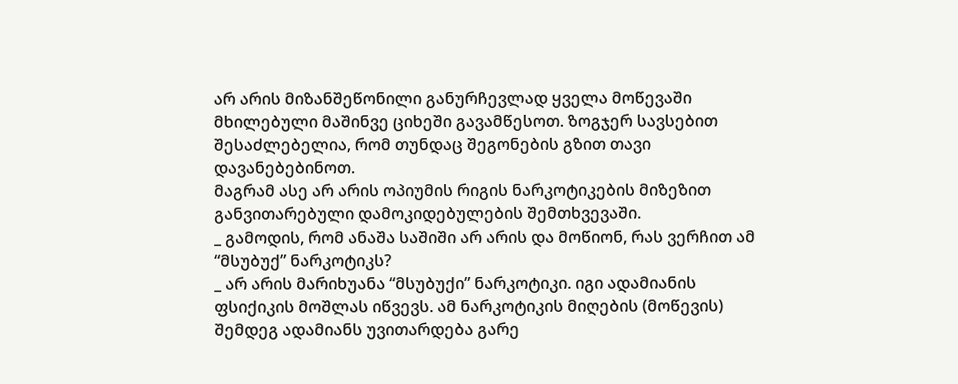არ არის მიზანშეწონილი განურჩევლად ყველა მოწევაში მხილებული მაშინვე ციხეში გავამწესოთ. ზოგჯერ სავსებით შესაძლებელია, რომ თუნდაც შეგონების გზით თავი დავანებებინოთ.
მაგრამ ასე არ არის ოპიუმის რიგის ნარკოტიკების მიზეზით განვითარებული დამოკიდებულების შემთხვევაში.
_ გამოდის, რომ ანაშა საშიში არ არის და მოწიონ, რას ვერჩით ამ “მსუბუქ” ნარკოტიკს?
_ არ არის მარიხუანა “მსუბუქი” ნარკოტიკი. იგი ადამიანის ფსიქიკის მოშლას იწვევს. ამ ნარკოტიკის მიღების (მოწევის) შემდეგ ადამიანს უვითარდება გარე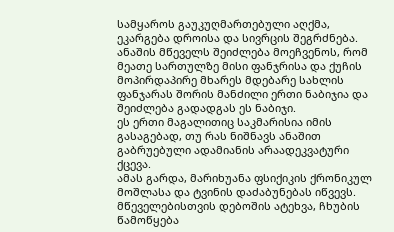სამყაროს გაუკუღმართებული აღქმა, ეკარგება დროისა და სივრცის შეგრძნება. ანაშის მწეველს შეიძლება მოეჩვენოს, რომ მეათე სართულზე მისი ფანჯრისა და ქუჩის მოპირდაპირე მხარეს მდებარე სახლის ფანჯარას შორის მანძილი ერთი ნაბიჯია და შეიძლება გადადგას ეს ნაბიჯი.
ეს ერთი მაგალითიც საკმარისია იმის გასაგებად, თუ რას ნიშნავს ანაშით გაბრუებული ადამიანის არაადეკვატური ქცევა.
ამას გარდა, მარიხუანა ფსიქიკის ქრონიკულ მოშლასა და ტვინის დაძაბუნებას იწვევს. მწეველებისთვის დებოშის ატეხვა, ჩხუბის წამოწყება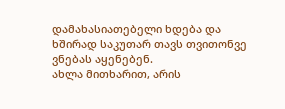დამახასიათებელი ხდება და ხშირად საკუთარ თავს თვითონვე ვნებას აყენებენ.
ახლა მითხარით, არის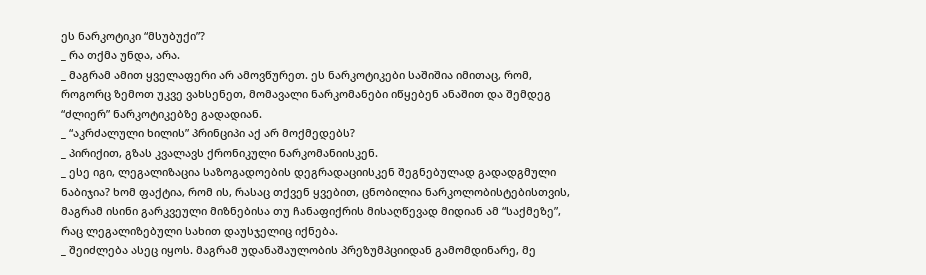ეს ნარკოტიკი “მსუბუქი”?
_ რა თქმა უნდა, არა.
_ მაგრამ ამით ყველაფერი არ ამოვწურეთ. ეს ნარკოტიკები საშიშია იმითაც, რომ, როგორც ზემოთ უკვე ვახსენეთ, მომავალი ნარკომანები იწყებენ ანაშით და შემდეგ “ძლიერ” ნარკოტიკებზე გადადიან.
_ “აკრძალული ხილის” პრინციპი აქ არ მოქმედებს?
_ პირიქით, გზას კვალავს ქრონიკული ნარკომანიისკენ.
_ ესე იგი, ლეგალიზაცია საზოგადოების დეგრადაციისკენ შეგნებულად გადადგმული ნაბიჯია? ხომ ფაქტია, რომ ის, რასაც თქვენ ყვებით, ცნობილია ნარკოლობისტებისთვის, მაგრამ ისინი გარკვეული მიზნებისა თუ ჩანაფიქრის მისაღწევად მიდიან ამ “საქმეზე”, რაც ლეგალიზებული სახით დაუსჯელიც იქნება.
_ შეიძლება ასეც იყოს. მაგრამ უდანაშაულობის პრეზუმპციიდან გამომდინარე, მე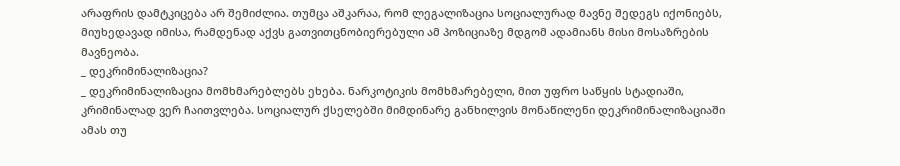არაფრის დამტკიცება არ შემიძლია. თუმცა აშკარაა, რომ ლეგალიზაცია სოციალურად მავნე შედეგს იქონიებს, მიუხედავად იმისა, რამდენად აქვს გათვითცნობიერებული ამ პოზიციაზე მდგომ ადამიანს მისი მოსაზრების მავნეობა.
_ დეკრიმინალიზაცია?
_ დეკრიმინალიზაცია მომხმარებლებს ეხება. ნარკოტიკის მომხმარებელი, მით უფრო საწყის სტადიაში, კრიმინალად ვერ ჩაითვლება. სოციალურ ქსელებში მიმდინარე განხილვის მონაწილენი დეკრიმინალიზაციაში ამას თუ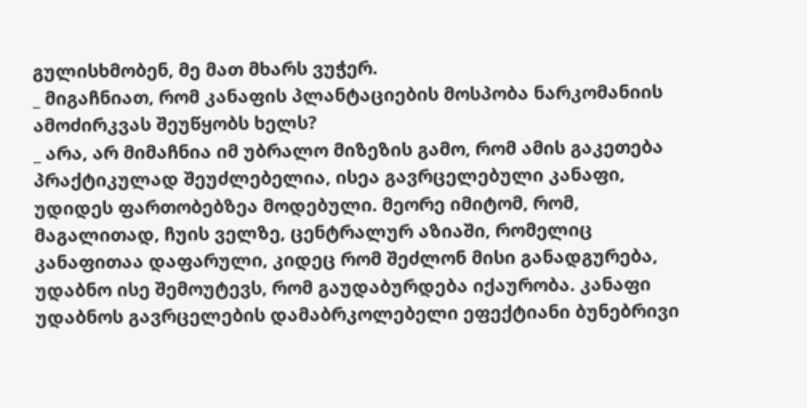გულისხმობენ, მე მათ მხარს ვუჭერ.
_ მიგაჩნიათ, რომ კანაფის პლანტაციების მოსპობა ნარკომანიის ამოძირკვას შეუწყობს ხელს?
_ არა, არ მიმაჩნია იმ უბრალო მიზეზის გამო, რომ ამის გაკეთება პრაქტიკულად შეუძლებელია, ისეა გავრცელებული კანაფი, უდიდეს ფართობებზეა მოდებული. მეორე იმიტომ, რომ, მაგალითად, ჩუის ველზე, ცენტრალურ აზიაში, რომელიც კანაფითაა დაფარული, კიდეც რომ შეძლონ მისი განადგურება, უდაბნო ისე შემოუტევს, რომ გაუდაბურდება იქაურობა. კანაფი უდაბნოს გავრცელების დამაბრკოლებელი ეფექტიანი ბუნებრივი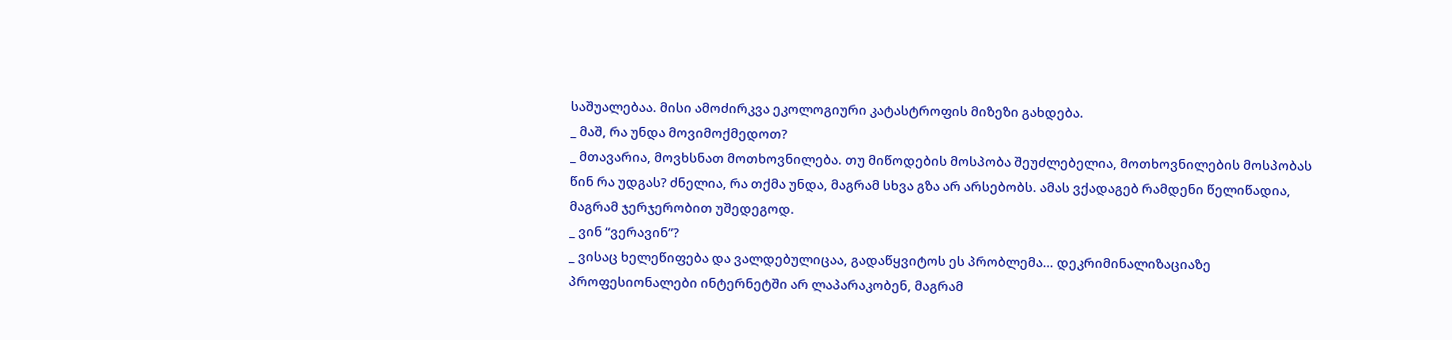საშუალებაა. მისი ამოძირკვა ეკოლოგიური კატასტროფის მიზეზი გახდება.
_ მაშ, რა უნდა მოვიმოქმედოთ?
_ მთავარია, მოვხსნათ მოთხოვნილება. თუ მიწოდების მოსპობა შეუძლებელია, მოთხოვნილების მოსპობას წინ რა უდგას? ძნელია, რა თქმა უნდა, მაგრამ სხვა გზა არ არსებობს. ამას ვქადაგებ რამდენი წელიწადია, მაგრამ ჯერჯერობით უშედეგოდ.
_ ვინ “ვერავინ”?
_ ვისაც ხელეწიფება და ვალდებულიცაა, გადაწყვიტოს ეს პრობლემა… დეკრიმინალიზაციაზე პროფესიონალები ინტერნეტში არ ლაპარაკობენ, მაგრამ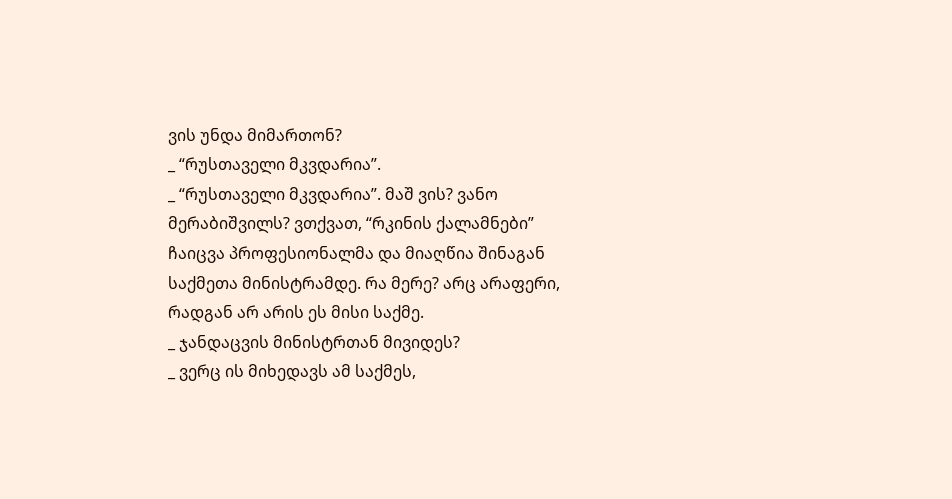ვის უნდა მიმართონ?
_ “რუსთაველი მკვდარია”.
_ “რუსთაველი მკვდარია”. მაშ ვის? ვანო მერაბიშვილს? ვთქვათ, “რკინის ქალამნები” ჩაიცვა პროფესიონალმა და მიაღწია შინაგან საქმეთა მინისტრამდე. რა მერე? არც არაფერი, რადგან არ არის ეს მისი საქმე.
_ ჯანდაცვის მინისტრთან მივიდეს?
_ ვერც ის მიხედავს ამ საქმეს,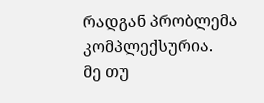რადგან პრობლემა კომპლექსურია.
მე თუ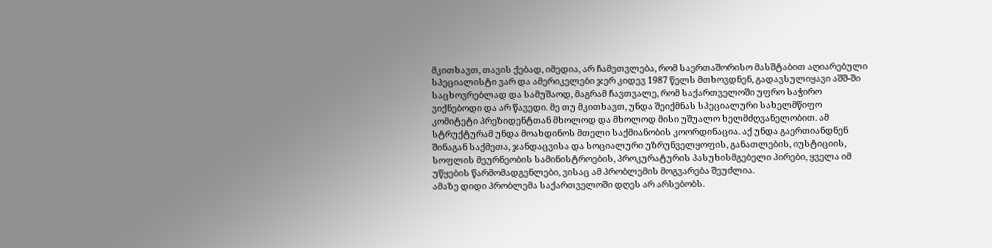მკითხავთ, თავის ქებად, იმედია, არ ჩამეთვლება, რომ საერთაშორისო მასშტაბით აღიარებული სპეციალისტი ვარ და ამერიკელები ჯერ კიდევ 1987 წელს მთხოვდნენ, გადავსულიყავი აშშ-ში საცხოვრებლად და სამუშაოდ, მაგრამ ჩავთვალე, რომ საქართველოში უფრო საჭირო ვიქნებოდი და არ წავედი. მე თუ მკითხავთ, უნდა შეიქმნას სპეციალური სახელმწიფო კომიტეტი პრეზიდენტთან მხოლოდ და მხოლოდ მისი უშუალო ხელმძღვანელობით. ამ სტრუქტურამ უნდა მოახდინოს მთელი საქმიანობის კოორდინაცია. აქ უნდა გაერთიანდნენ შინაგან საქმეთა, ჯანდაცვისა და სოციალური უზრუნველყოფის, განათლების, იუსტიციის, სოფლის მეურნეობის სამინისტროების, პროკურატურის პასუხისმგებელი პირები, ყველა იმ უწყების წარმომადგენლები, ვისაც ამ პრობლემის მოგვარება შეუძლია.
ამაზე დიდი პრობლემა საქართველოში დღეს არ არსებობს.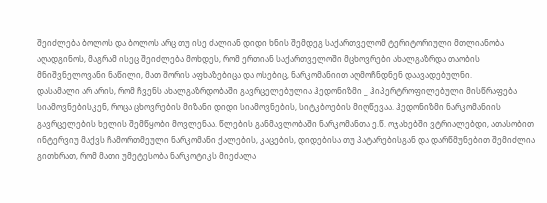შეიძლება ბოლოს და ბოლოს არც თუ ისე ძალიან დიდი ხნის შემდეგ საქართველომ ტერიტორიული მთლიანობა აღადგინოს, მაგრამ ისეც შეიძლება მოხდეს, რომ ერთიან საქართველოში მცხოვრები ახალგაზრდა თაობის მნიშვნელოვანი ნაწილი, მათ შორის აფხაზებიცა და ოსებიც, ნარკომანიით აღმოჩნდნენ დაავადებულნი.
დასამალი არ არის, რომ ჩვენს ახალგაზრდობაში გავრცელებულია ჰედონიზმი _ ჰიპერტროფილებული მისწრაფება სიამოვნებისკენ, როცა ცხოვრების მიზანი დიდი სიამოვნების, სიტკბოების მიღწევაა. ჰედონიზმი ნარკომანიის გავრცელების ხელის შემწყობი მოვლენაა. წლების განმავლობაში ნარკომანთა ე.წ. ოჯახებში ვტრიალებდი, ათასობით ინტერვიუ მაქვს ჩამორთმეული ნარკომანი ქალების, კაცების, დიდებისა თუ პატარებისგან და დარწმუნებით შემიძლია გითხრათ, რომ მათი უმეტესობა ნარკოტიკს მიეძალა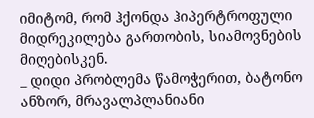იმიტომ, რომ ჰქონდა ჰიპერტროფული მიდრეკილება გართობის, სიამოვნების მიღებისკენ.
_ დიდი პრობლემა წამოჭერით, ბატონო ანზორ, მრავალპლანიანი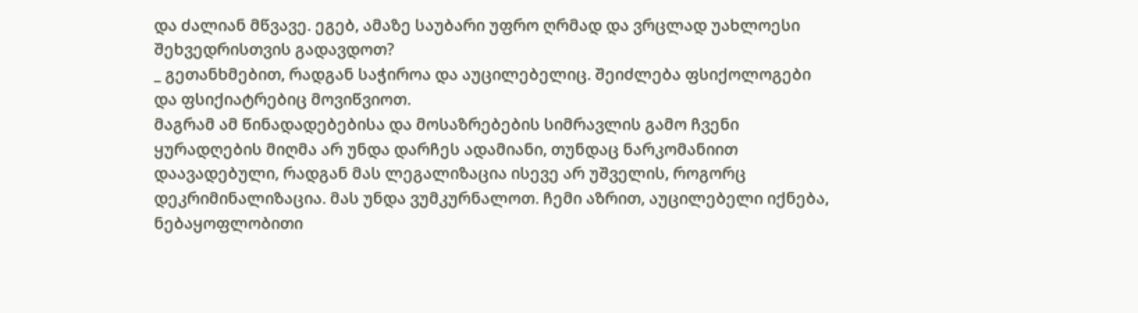და ძალიან მწვავე. ეგებ, ამაზე საუბარი უფრო ღრმად და ვრცლად უახლოესი შეხვედრისთვის გადავდოთ?
_ გეთანხმებით, რადგან საჭიროა და აუცილებელიც. შეიძლება ფსიქოლოგები და ფსიქიატრებიც მოვიწვიოთ.
მაგრამ ამ წინადადებებისა და მოსაზრებების სიმრავლის გამო ჩვენი ყურადღების მიღმა არ უნდა დარჩეს ადამიანი, თუნდაც ნარკომანიით დაავადებული, რადგან მას ლეგალიზაცია ისევე არ უშველის, როგორც დეკრიმინალიზაცია. მას უნდა ვუმკურნალოთ. ჩემი აზრით, აუცილებელი იქნება, ნებაყოფლობითი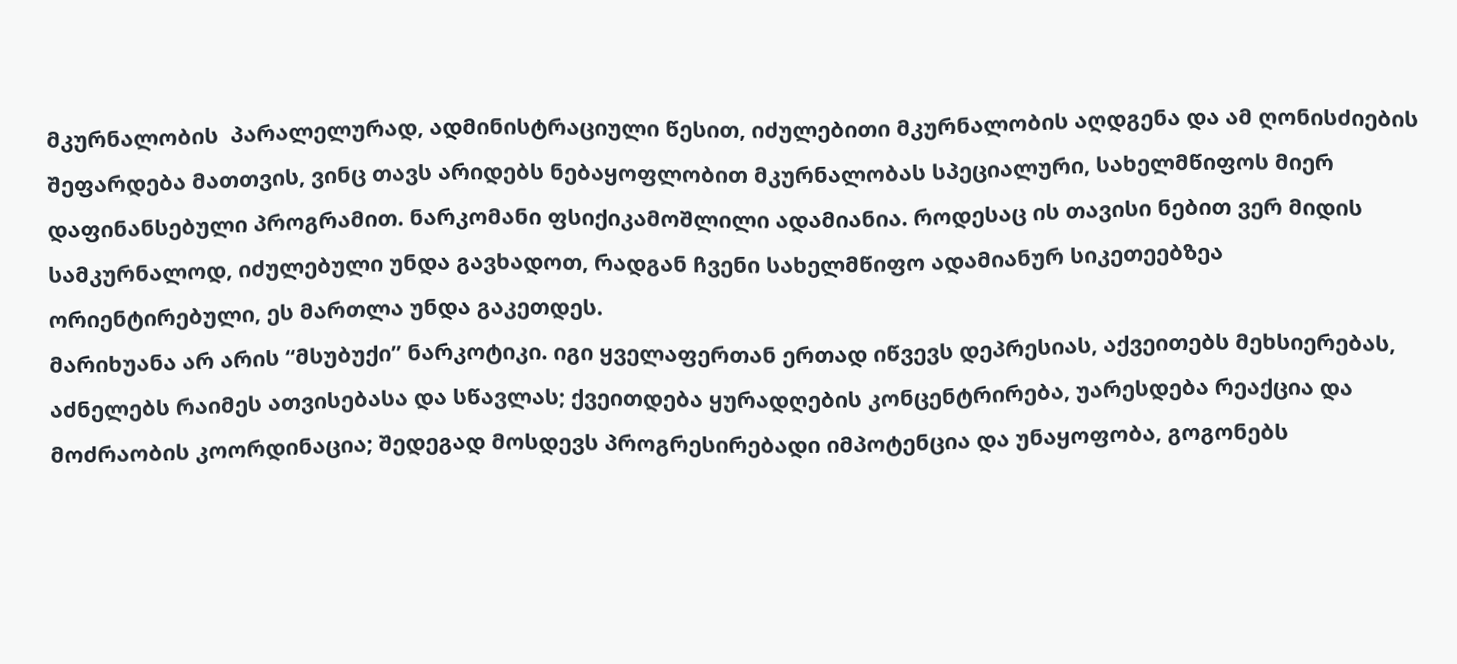მკურნალობის  პარალელურად, ადმინისტრაციული წესით, იძულებითი მკურნალობის აღდგენა და ამ ღონისძიების შეფარდება მათთვის, ვინც თავს არიდებს ნებაყოფლობით მკურნალობას სპეციალური, სახელმწიფოს მიერ დაფინანსებული პროგრამით. ნარკომანი ფსიქიკამოშლილი ადამიანია. როდესაც ის თავისი ნებით ვერ მიდის სამკურნალოდ, იძულებული უნდა გავხადოთ, რადგან ჩვენი სახელმწიფო ადამიანურ სიკეთეებზეა ორიენტირებული, ეს მართლა უნდა გაკეთდეს.
მარიხუანა არ არის “მსუბუქი” ნარკოტიკი. იგი ყველაფერთან ერთად იწვევს დეპრესიას, აქვეითებს მეხსიერებას, აძნელებს რაიმეს ათვისებასა და სწავლას; ქვეითდება ყურადღების კონცენტრირება, უარესდება რეაქცია და მოძრაობის კოორდინაცია; შედეგად მოსდევს პროგრესირებადი იმპოტენცია და უნაყოფობა, გოგონებს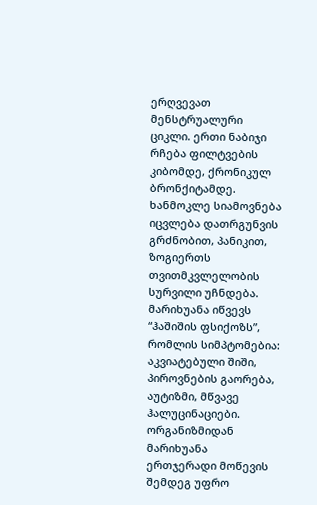ერღვევათ მენსტრუალური ციკლი. ერთი ნაბიჯი რჩება ფილტვების კიბომდე, ქრონიკულ ბრონქიტამდე.
ხანმოკლე სიამოვნება იცვლება დათრგუნვის გრძნობით, პანიკით, ზოგიერთს თვითმკვლელობის სურვილი უჩნდება.
მარიხუანა იწვევს “ჰაშიშის ფსიქოზს”, რომლის სიმპტომებია: აკვიატებული შიში, პიროვნების გაორება, აუტიზმი, მწვავე ჰალუცინაციები.
ორგანიზმიდან მარიხუანა ერთჯერადი მოწევის შემდეგ უფრო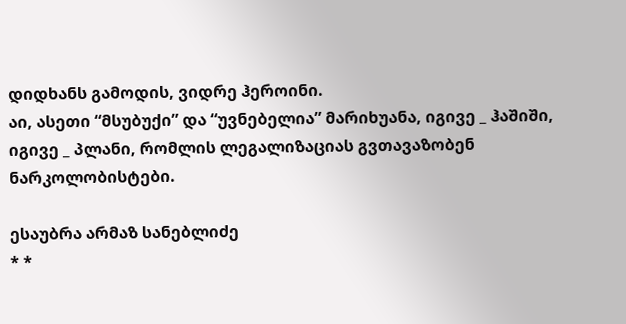დიდხანს გამოდის, ვიდრე ჰეროინი.
აი, ასეთი “მსუბუქი” და “უვნებელია” მარიხუანა, იგივე _ ჰაშიში, იგივე _ პლანი, რომლის ლეგალიზაციას გვთავაზობენ ნარკოლობისტები.

ესაუბრა არმაზ სანებლიძე
* *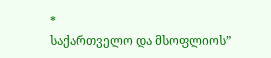*
საქართველო და მსოფლიოს”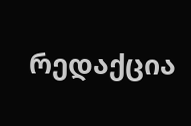რედაქცია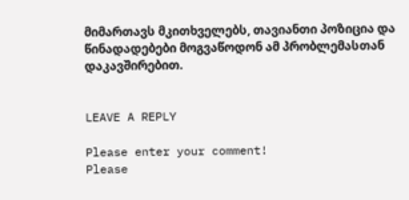მიმართავს მკითხველებს, თავიანთი პოზიცია და წინადადებები მოგვაწოდონ ამ პრობლემასთან დაკავშირებით.


LEAVE A REPLY

Please enter your comment!
Please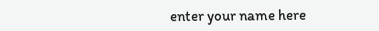enter your name here